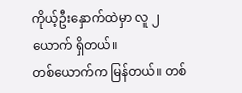ကိုယ့်ဦးနှောက်ထဲမှာ လူ ၂ ယောက် ရှိတယ်။
တစ်ယောက်က မြန်တယ်။ တစ်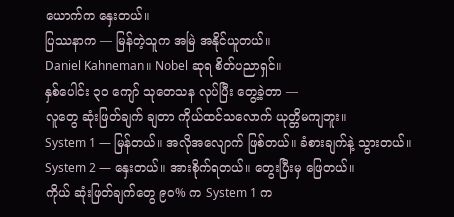ယောက်က နှေးတယ်။
ပြဿနာက — မြန်တဲ့သူက အမြဲ အနိုင်ယူတယ်။
Daniel Kahneman။ Nobel ဆုရ စိတ်ပညာရှင်။
နှစ်ပေါင်း ၃၀ ကျော် သုတေသန လုပ်ပြီး တွေ့ခဲ့တာ —
လူတွေ ဆုံးဖြတ်ချက် ချတာ ကိုယ်ထင်သလောက် ယုတ္တိမကျဘူး။
System 1 — မြန်တယ်။ အလိုအလျောက် ဖြစ်တယ်။ ခံစားချက်နဲ့ သွားတယ်။
System 2 — နှေးတယ်။ အားစိုက်ရတယ်။ တွေးပြီးမှ ဖြေတယ်။
ကိုယ် ဆုံးဖြတ်ချက်တွေ ၉၀% က System 1 က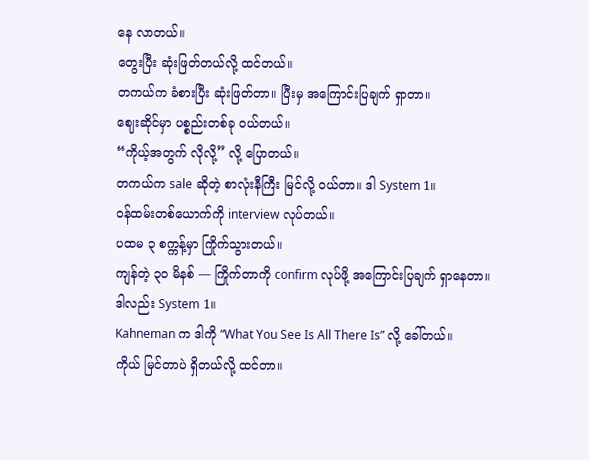နေ လာတယ်။
တွေးပြီး ဆုံးဖြတ်တယ်လို့ ထင်တယ်။
တကယ်က ခံစားပြီး ဆုံးဖြတ်တာ။ ပြီးမှ အကြောင်းပြချက် ရှာတာ။
ဈေးဆိုင်မှာ ပစ္စည်းတစ်ခု ဝယ်တယ်။
“ကိုယ့်အတွက် လိုလို့” လို့ ပြောတယ်။
တကယ်က sale ဆိုတဲ့ စာလုံးနီကြီး မြင်လို့ ဝယ်တာ။ ဒါ System 1။
ဝန်ထမ်းတစ်ယောက်ကို interview လုပ်တယ်။
ပထမ ၃ စက္ကန့်မှာ ကြိုက်သွားတယ်။
ကျန်တဲ့ ၃၀ မိနစ် — ကြိုက်တာကို confirm လုပ်ဖို့ အကြောင်းပြချက် ရှာနေတာ။
ဒါလည်း System 1။
Kahneman က ဒါကို “What You See Is All There Is” လို့ ခေါ်တယ်။
ကိုယ် မြင်တာပဲ ရှိတယ်လို့ ထင်တာ။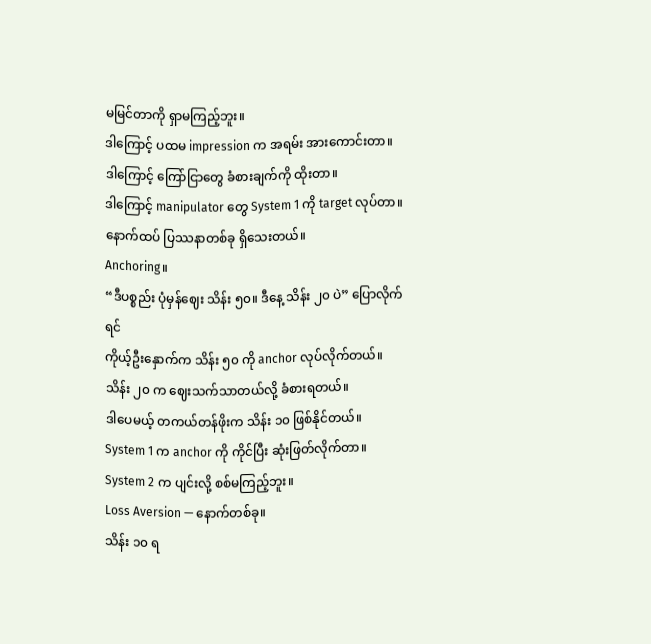မမြင်တာကို ရှာမကြည့်ဘူး။
ဒါကြောင့် ပထမ impression က အရမ်း အားကောင်းတာ။
ဒါကြောင့် ကြော်ငြာတွေ ခံစားချက်ကို ထိုးတာ။
ဒါကြောင့် manipulator တွေ System 1 ကို target လုပ်တာ။
နောက်ထပ် ပြဿနာတစ်ခု ရှိသေးတယ်။
Anchoring။
“ဒီပစ္စည်း ပုံမှန်ဈေး သိန်း ၅၀။ ဒီနေ့ သိန်း ၂၀ ပဲ” ပြောလိုက်ရင်
ကိုယ့်ဦးနှောက်က သိန်း ၅၀ ကို anchor လုပ်လိုက်တယ်။
သိန်း ၂၀ က ဈေးသက်သာတယ်လို့ ခံစားရတယ်။
ဒါပေမယ့် တကယ်တန်ဖိုးက သိန်း ၁၀ ဖြစ်နိုင်တယ်။
System 1 က anchor ကို ကိုင်ပြီး ဆုံးဖြတ်လိုက်တာ။
System 2 က ပျင်းလို့ စစ်မကြည့်ဘူး။
Loss Aversion — နောက်တစ်ခု။
သိန်း ၁၀ ရ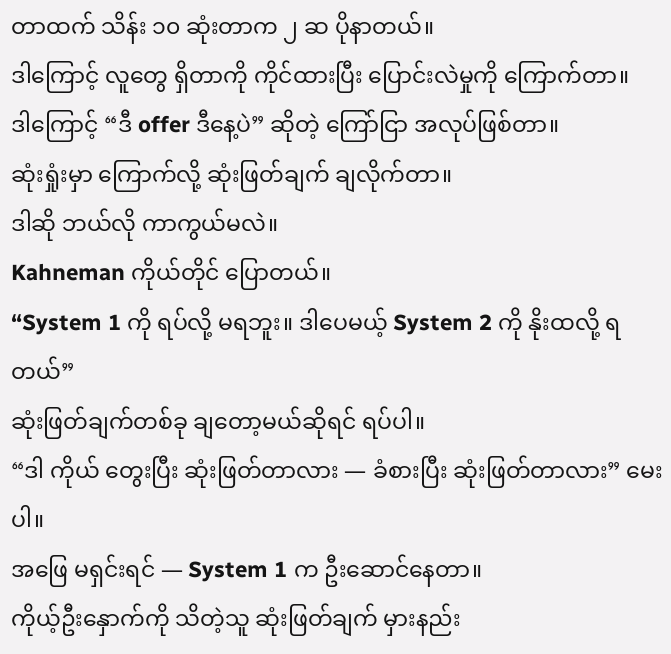တာထက် သိန်း ၁၀ ဆုံးတာက ၂ ဆ ပိုနာတယ်။
ဒါကြောင့် လူတွေ ရှိတာကို ကိုင်ထားပြီး ပြောင်းလဲမှုကို ကြောက်တာ။
ဒါကြောင့် “ဒီ offer ဒီနေ့ပဲ” ဆိုတဲ့ ကြော်ငြာ အလုပ်ဖြစ်တာ။
ဆုံးရှုံးမှာ ကြောက်လို့ ဆုံးဖြတ်ချက် ချလိုက်တာ။
ဒါဆို ဘယ်လို ကာကွယ်မလဲ။
Kahneman ကိုယ်တိုင် ပြောတယ်။
“System 1 ကို ရပ်လို့ မရဘူး။ ဒါပေမယ့် System 2 ကို နိုးထလို့ ရတယ်”
ဆုံးဖြတ်ချက်တစ်ခု ချတော့မယ်ဆိုရင် ရပ်ပါ။
“ဒါ ကိုယ် တွေးပြီး ဆုံးဖြတ်တာလား — ခံစားပြီး ဆုံးဖြတ်တာလား” မေးပါ။
အဖြေ မရှင်းရင် — System 1 က ဦးဆောင်နေတာ။
ကိုယ့်ဦးနှောက်ကို သိတဲ့သူ ဆုံးဖြတ်ချက် မှားနည်း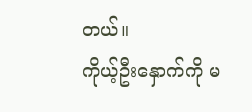တယ်။
ကိုယ့်ဦးနှောက်ကို မ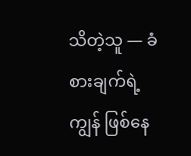သိတဲ့သူ — ခံစားချက်ရဲ့ ကျွန် ဖြစ်နေ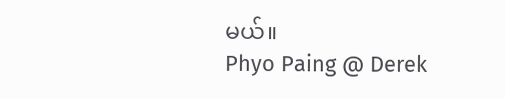မယ်။
Phyo Paing @ Derek